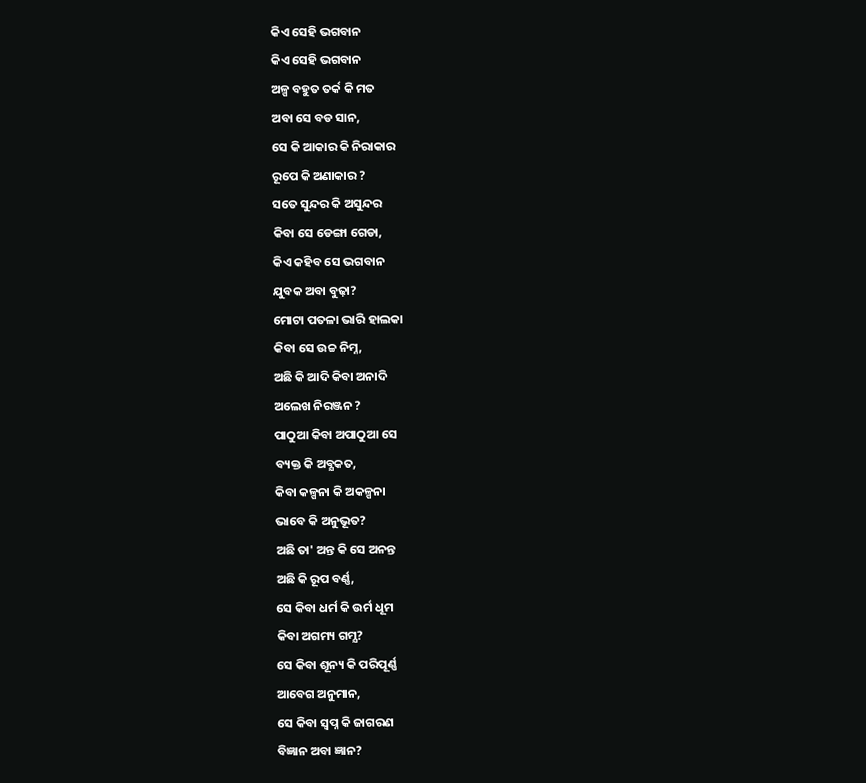କିଏ ସେହି ଭଗବାନ
କିଏ ସେହି ଭଗବାନ
ଅଳ୍ପ ବହୁତ ତର୍କ କି ମତ
ଅବା ସେ ବଡ ସାନ,
ସେ କି ଆକାର କି ନିରାକାର
ରୂପେ କି ଅଣାକାର ?
ସତେ ସୁନ୍ଦର କି ଅସୁନ୍ଦର
କିବା ସେ ଡେଙ୍ଗା ଗେଡା,
କିଏ କହିବ ସେ ଭଗବାନ
ଯୁବକ ଅବା ବୁଢ଼ା?
ମୋଟା ପତଳା ଭାରି ହାଲକା
କିବା ସେ ଉଚ୍ଚ ନିମ୍ନ,
ଅଛି କି ଆଦି କିବା ଅନାଦି
ଅଲେଖ ନିରଞ୍ଜନ ?
ପାଠୁଆ କିବା ଅପାଠୁଆ ସେ
ବ୍ୟକ୍ତ କି ଅବ୍ଯକତ,
କିବା କଳ୍ପନା କି ଅକଳ୍ପନା
ଭାବେ କି ଅନୁଭୂତ?
ଅଛି ତା' ଅନ୍ତ କି ସେ ଅନନ୍ତ
ଅଛି କି ରୂପ ବର୍ଣ୍ଣ,
ସେ କିବା ଧର୍ମ କି ଉର୍ମ ଧୂମ
କିବା ଅଗମ୍ୟ ଗମ୍ଯ?
ସେ କିବା ଶୂନ୍ୟ କି ପରିପୂର୍ଣ୍ଣ
ଆବେଗ ଅନୁମାନ,
ସେ କିବା ସ୍ଵପ୍ନ କି ଜାଗରଣ
ବିଜ୍ଞାନ ଅବା ଜ୍ଞାନ?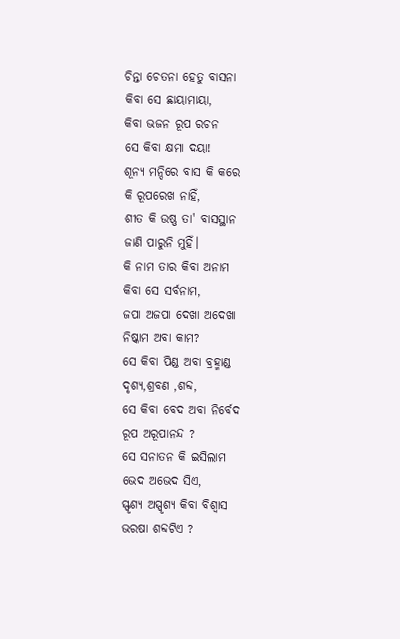ଚିନ୍ତା ଚେତନା ହେତୁ ବାସନା
କିବା ସେ ଛାୟାମାୟା,
କିବା ଭଜନ ରୂପ ରଚନ
ସେ କିବା କ୍ଷମା ଦୟା!
ଶୂନ୍ୟ ମନ୍ଦିରେ ବାସ କି କରେ
କି ରୂପରେଖ ନାହିଁ,
ଶୀତ କି ଉଷ୍ଣ ତା' ବାସସ୍ଥାନ
ଜାଣି ପାରୁନି ମୁହିଁ।
କି ନାମ ତାର କିବା ଅନାମ
କିବା ସେ ସର୍ବନାମ,
ଜପା ଅଜପା ଦେଖା ଅଦେଖା
ନିଷ୍କାମ ଅବା କାମ?
ସେ କିବା ପିଣ୍ଡ ଅବା ବ୍ରହ୍ମାଣ୍ଡ
ଦୃଶ୍ୟ,ଶ୍ରବଣ ,ଶବ୍ଦ,
ସେ କିବା ବେଦ ଅବା ନିର୍ବେଦ
ରୂପ ଅରୂପାନନ୍ଦ ?
ସେ ସନାତନ କି ଇସିଲାମ
ଭେଦ ଅଭେଦ ସିଏ,
ସ୍ଫୃଶ୍ଯ ଅସ୍ପୃଶ୍ୟ କିବା ବିଶ୍ଵାସ
ଭରଷା ଶବ୍ଦଟିଏ ?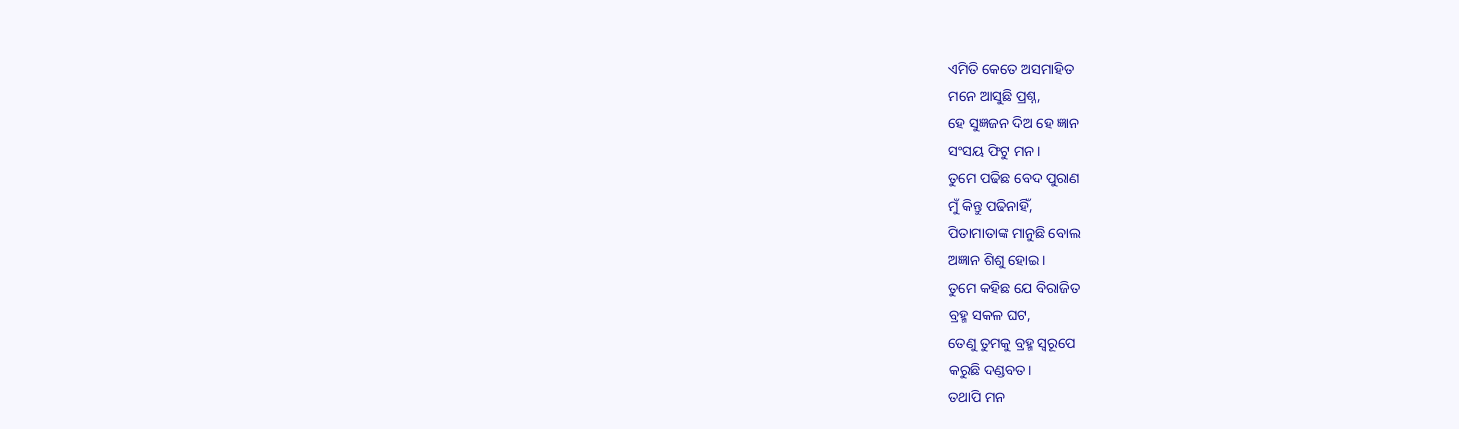ଏମିତି କେତେ ଅସମାହିତ
ମନେ ଆସୁଛି ପ୍ରଶ୍ନ,
ହେ ସୁଜ୍ଞଜନ ଦିଅ ହେ ଜ୍ଞାନ
ସଂସୟ ଫିଟୁ ମନ।
ତୁମେ ପଢିଛ ବେଦ ପୁରାଣ
ମୁଁ କିନ୍ତୁ ପଢିନାହିଁ,
ପିତାମାତାଙ୍କ ମାନୁଛି ବୋଲ
ଅଜ୍ଞାନ ଶିଶୁ ହୋଇ।
ତୁମେ କହିଛ ଯେ ବିରାଜିତ
ବ୍ରହ୍ମ ସକଳ ଘଟ,
ତେଣୁ ତୁମକୁ ବ୍ରହ୍ମ ସ୍ଵରୂପେ
କରୁଛି ଦଣ୍ଡବତ।
ତଥାପି ମନ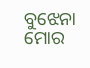ବୁଝେନା ମୋର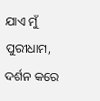ଯାଏ ମୁଁ ପୁରୀଧାମ,
ଦର୍ଶନ କରେ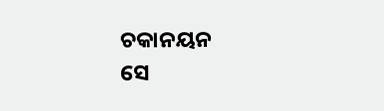ଚକାନୟନ
ସେ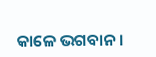କାଳେ ଭଗବାନ।